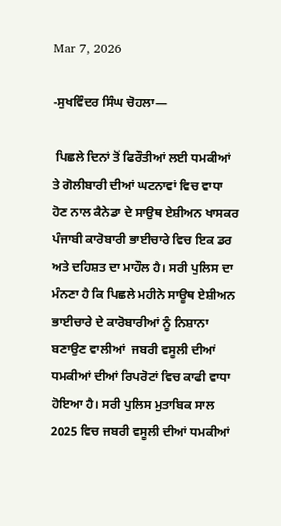Mar 7, 2026

-ਸੁਖਵਿੰਦਰ ਸਿੰਘ ਚੋਹਲਾ—

 ਪਿਛਲੇ ਦਿਨਾਂ ਤੋਂ ਫਿਰੌਤੀਆਂ ਲਈ ਧਮਕੀਆਂ ਤੇ ਗੋਲੀਬਾਰੀ ਦੀਆਂ ਘਟਨਾਵਾਂ ਵਿਚ ਵਾਧਾ ਹੋਣ ਨਾਲ ਕੈਨੇਡਾ ਦੇ ਸਾਉਥ ਏਸ਼ੀਅਨ ਖਾਸਕਰ ਪੰਜਾਬੀ ਕਾਰੋਬਾਰੀ ਭਾਈਚਾਰੇ ਵਿਚ ਇਕ ਡਰ ਅਤੇ ਦਹਿਸ਼ਤ ਦਾ ਮਾਹੌਲ ਹੈ। ਸਰੀ ਪੁਲਿਸ ਦਾ ਮੰਨਣਾ ਹੈ ਕਿ ਪਿਛਲੇ ਮਹੀਨੇ ਸਾਊਥ ਏਸ਼ੀਅਨ ਭਾਈਚਾਰੇ ਦੇ ਕਾਰੋਬਾਰੀਆਂ ਨੂੰ ਨਿਸ਼ਾਨਾ ਬਣਾਉਣ ਵਾਲੀਆਂ  ਜਬਰੀ ਵਸੂਲੀ ਦੀਆਂ ਧਮਕੀਆਂ ਦੀਆਂ ਰਿਪਰੋਟਾਂ ਵਿਚ ਕਾਫੀ ਵਾਧਾ ਹੋਇਆ ਹੈ। ਸਰੀ ਪੁਲਿਸ ਮੁਤਾਬਿਕ ਸਾਲ 2025 ਵਿਚ ਜਬਰੀ ਵਸੂਲੀ ਦੀਆਂ ਧਮਕੀਆਂ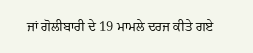ਜਾਂ ਗੋਲੀਬਾਰੀ ਦੇ 19 ਮਾਮਲੇ ਦਰਜ ਕੀਤੇ ਗਏ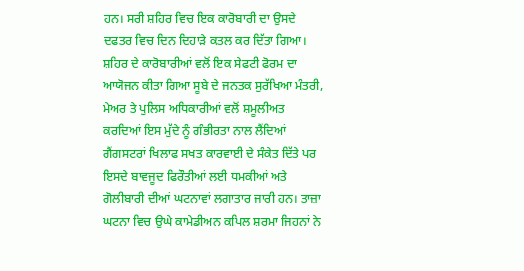ਹਨ। ਸਰੀ ਸ਼ਹਿਰ ਵਿਚ ਇਕ ਕਾਰੋਬਾਰੀ ਦਾ ਉਸਦੇ ਦਫਤਰ ਵਿਚ ਦਿਨ ਦਿਹਾੜੇ ਕਤਲ ਕਰ ਦਿੱਤਾ ਗਿਆ। ਸ਼ਹਿਰ ਦੇ ਕਾਰੋਬਾਰੀਆਂ ਵਲੋਂ ਇਕ ਸੇਫਟੀ ਫੋਰਮ ਦਾ ਆਯੋਜਨ ਕੀਤਾ ਗਿਆ ਸੂਬੇ ਦੇ ਜਨਤਕ ਸੁਰੱਖਿਆ ਮੰਤਰੀ, ਮੇਅਰ ਤੇ ਪੁਲਿਸ ਅਧਿਕਾਰੀਆਂ ਵਲੋਂ ਸ਼ਮੂਲੀਅਤ ਕਰਦਿਆਂ ਇਸ ਮੁੱਦੇ ਨੂੰ ਗੰਭੀਰਤਾ ਨਾਲ ਲੈਂਦਿਆਂ ਗੈਂਗਸਟਰਾਂ ਖਿਲਾਫ ਸਖਤ ਕਾਰਵਾਈ ਦੇ ਸੰਕੇਤ ਦਿੱਤੇ ਪਰ ਇਸਦੇ ਬਾਵਜੂਦ ਫਿਰੌਤੀਆਂ ਲਈ ਧਮਕੀਆਂ ਅਤੇ ਗੋਲੀਬਾਰੀ ਦੀਆਂ ਘਟਨਾਵਾਂ ਲਗਾਤਾਰ ਜਾਰੀ ਹਨ। ਤਾਜ਼ਾ ਘਟਨਾ ਵਿਚ ਉਘੇ ਕਾਮੇਡੀਅਨ ਕਪਿਲ ਸ਼ਰਮਾ ਜਿਹਨਾਂ ਨੇ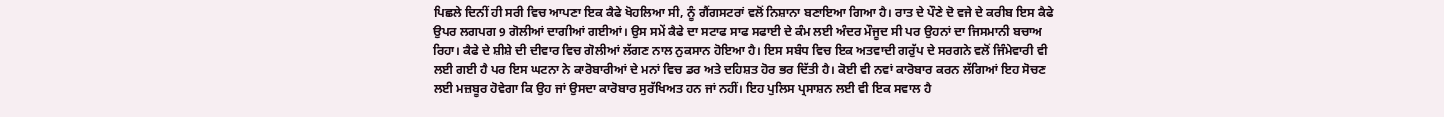ਪਿਛਲੇ ਦਿਨੀਂ ਹੀ ਸਰੀ ਵਿਚ ਆਪਣਾ ਇਕ ਕੈਫੇ ਖੋਹਲਿਆ ਸੀ, ਨੂੰ ਗੈਂਗਸਟਰਾਂ ਵਲੋਂ ਨਿਸ਼ਾਨਾ ਬਣਾਇਆ ਗਿਆ ਹੈ। ਰਾਤ ਦੇ ਪੌਣੇ ਦੋ ਵਜੇ ਦੇ ਕਰੀਬ ਇਸ ਕੈਫੇ ਉਪਰ ਲਗਪਗ 9 ਗੋਲੀਆਂ ਦਾਗੀਆਂ ਗਈਆਂ। ਉਸ ਸਮੇਂ ਕੈਫੇ ਦਾ ਸਟਾਫ ਸਾਫ ਸਫਾਈ ਦੇ ਕੰਮ ਲਈ ਅੰਦਰ ਮੌਜੂਦ ਸੀ ਪਰ ਉਹਨਾਂ ਦਾ ਜਿਸਮਾਨੀ ਬਚਾਅ ਰਿਹਾ। ਕੈਫੇ ਦੇ ਸ਼ੀਸ਼ੇ ਦੀ ਦੀਵਾਰ ਵਿਚ ਗੋਲੀਆਂ ਲੱਗਣ ਨਾਲ ਨੁਕਸਾਨ ਹੋਇਆ ਹੈ। ਇਸ ਸਬੰਧ ਵਿਚ ਇਕ ਅਤਵਾਦੀ ਗਰੁੱਪ ਦੇ ਸਰਗਨੇ ਵਲੋਂ ਜਿੰਮੇਵਾਰੀ ਵੀ ਲਈ ਗਈ ਹੈ ਪਰ ਇਸ ਘਟਨਾ ਨੇ ਕਾਰੋਬਾਰੀਆਂ ਦੇ ਮਨਾਂ ਵਿਚ ਡਰ ਅਤੇ ਦਹਿਸ਼ਤ ਹੋਰ ਭਰ ਦਿੱਤੀ ਹੈ। ਕੋਈ ਵੀ ਨਵਾਂ ਕਾਰੋਬਾਰ ਕਰਨ ਲੱਗਿਆਂ ਇਹ ਸੋਚਣ ਲਈ ਮਜ਼ਬੂਰ ਹੋਵੇਗਾ ਕਿ ਉਹ ਜਾਂ ਉਸਦਾ ਕਾਰੋਬਾਰ ਸੁਰੱਖਿਅਤ ਹਨ ਜਾਂ ਨਹੀਂ। ਇਹ ਪੁਲਿਸ ਪ੍ਰਸਾਸ਼ਨ ਲਈ ਵੀ ਇਕ ਸਵਾਲ ਹੈ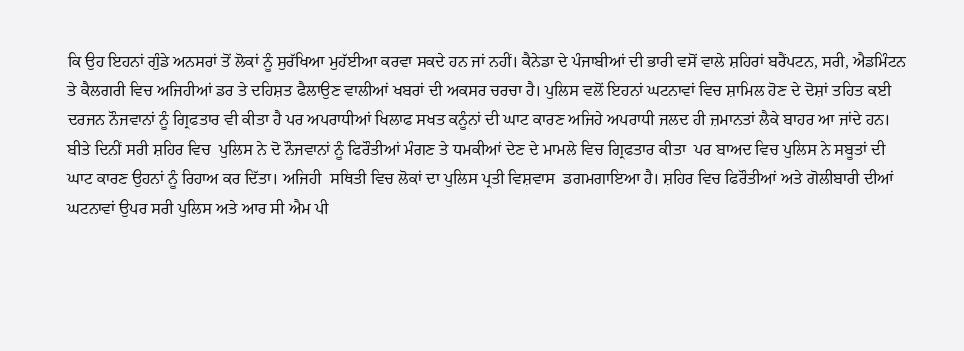ਕਿ ਉਹ ਇਹਨਾਂ ਗੁੰਡੇ ਅਨਸਰਾਂ ਤੋਂ ਲੋਕਾਂ ਨੂੰ ਸੁਰੱਖਿਆ ਮੁਹੱਈਆ ਕਰਵਾ ਸਕਦੇ ਹਨ ਜਾਂ ਨਹੀਂ। ਕੈਨੇਡਾ ਦੇ ਪੰਜਾਬੀਆਂ ਦੀ ਭਾਰੀ ਵਸੋਂ ਵਾਲੇ ਸ਼ਹਿਰਾਂ ਬਰੈਂਪਟਨ, ਸਰੀ, ਐਡਮਿੰਟਨ ਤੇ ਕੈਲਗਰੀ ਵਿਚ ਅਜਿਹੀਆਂ ਡਰ ਤੇ ਦਹਿਸ਼ਤ ਫੈਲਾਉਣ ਵਾਲੀਆਂ ਖਬਰਾਂ ਦੀ ਅਕਸਰ ਚਰਚਾ ਹੈ। ਪੁਲਿਸ ਵਲੋਂ ਇਹਨਾਂ ਘਟਨਾਵਾਂ ਵਿਚ ਸ਼ਾਮਿਲ ਹੋਣ ਦੇ ਦੋਸ਼ਾਂ ਤਹਿਤ ਕਈ ਦਰਜਨ ਨੌਜਵਾਨਾਂ ਨੂੰ ਗ੍ਰਿਫਤਾਰ ਵੀ ਕੀਤਾ ਹੈ ਪਰ ਅਪਰਾਧੀਆਂ ਖਿਲਾਫ ਸਖਤ ਕਨੂੰਨਾਂ ਦੀ ਘਾਟ ਕਾਰਣ ਅਜਿਹੇ ਅਪਰਾਧੀ ਜਲਦ ਹੀ ਜ਼ਮਾਨਤਾਂ ਲੈਕੇ ਬਾਹਰ ਆ ਜਾਂਦੇ ਹਨ। ਬੀਤੇ ਦਿਨੀਂ ਸਰੀ ਸ਼ਹਿਰ ਵਿਚ  ਪੁਲਿਸ ਨੇ ਦੋ ਨੌਜਵਾਨਾਂ ਨੂੰ ਫਿਰੌਤੀਆਂ ਮੰਗਣ ਤੇ ਧਮਕੀਆਂ ਦੇਣ ਦੇ ਮਾਮਲੇ ਵਿਚ ਗ੍ਰਿਫਤਾਰ ਕੀਤਾ  ਪਰ ਬਾਅਦ ਵਿਚ ਪੁਲਿਸ ਨੇ ਸਬੂਤਾਂ ਦੀ ਘਾਟ ਕਾਰਣ ਉਹਨਾਂ ਨੂੰ ਰਿਹਾਅ ਕਰ ਦਿੱਤਾ। ਅਜਿਹੀ  ਸਥਿਤੀ ਵਿਚ ਲੋਕਾਂ ਦਾ ਪੁਲਿਸ ਪ੍ਰਤੀ ਵਿਸ਼ਵਾਸ  ਡਗਮਗਾਇਆ ਹੈ। ਸ਼ਹਿਰ ਵਿਚ ਫਿਰੌਤੀਆਂ ਅਤੇ ਗੋਲੀਬਾਰੀ ਦੀਆਂ ਘਟਨਾਵਾਂ ਉਪਰ ਸਰੀ ਪੁਲਿਸ ਅਤੇ ਆਰ ਸੀ ਐਮ ਪੀ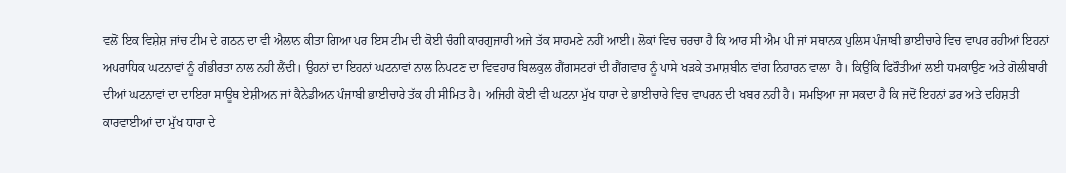ਵਲੋਂ ਇਕ ਵਿਸ਼ੇਸ਼ ਜਾਂਚ ਟੀਮ ਦੇ ਗਠਨ ਦਾ ਵੀ ਐਲਾਨ ਕੀਤਾ ਗਿਆ ਪਰ ਇਸ ਟੀਮ ਦੀ ਕੋਈ ਚੰਗੀ ਕਾਰਗੁਜਾਰੀ ਅਜੇ ਤੱਕ ਸਾਹਮਣੇ ਨਹੀਂ ਆਈ। ਲੋਕਾਂ ਵਿਚ ਚਰਚਾ ਹੈ ਕਿ ਆਰ ਸੀ ਐਮ ਪੀ ਜਾਂ ਸਥਾਨਕ ਪੁਲਿਸ ਪੰਜਾਬੀ ਭਾਈਚਾਰੇ ਵਿਚ ਵਾਪਰ ਰਹੀਆਂ ਇਹਨਾਂ ਅਪਰਾਧਿਕ ਘਟਨਾਵਾਂ ਨੂੰ ਗੰਭੀਰਤਾ ਨਾਲ ਨਹੀ ਲੈਂਦੀ। ਉਹਨਾਂ ਦਾ ਇਹਨਾਂ ਘਟਨਾਵਾਂ ਨਾਲ ਨਿਪਟਣ ਦਾ ਵਿਵਹਾਰ ਬਿਲਕੁਲ ਗੈਂਗਸਟਰਾਂ ਦੀ ਗੈਂਗਵਾਰ ਨੂੰ ਪਾਸੇ ਖੜਕੇ ਤਮਾਸ਼ਬੀਨ ਵਾਂਗ ਨਿਹਾਰਨ ਵਾਲਾ  ਹੈ। ਕਿਉਂਕਿ ਫਿਰੌਤੀਆਂ ਲਈ ਧਮਕਾਉਣ ਅਤੇ ਗੋਲੀਬਾਰੀ ਦੀਆਂ ਘਟਨਾਵਾਂ ਦਾ ਦਾਇਰਾ ਸਾਊਥ ਏਸ਼ੀਅਨ ਜਾਂ ਕੈਨੇਡੀਅਨ ਪੰਜਾਬੀ ਭਾਈਚਾਰੇ ਤੱਕ ਹੀ ਸੀਮਿਤ ਹੈ। ਅਜਿਹੀ ਕੋਈ ਵੀ ਘਟਨਾ ਮੁੱਖ ਧਾਰਾ ਦੇ ਭਾਈਚਾਰੇ ਵਿਚ ਵਾਪਰਨ ਦੀ ਖਬਰ ਨਹੀ ਹੈ। ਸਮਝਿਆ ਜਾ ਸਕਦਾ ਹੈ ਕਿ ਜਦੋਂ ਇਹਨਾਂ ਡਰ ਅਤੇ ਦਹਿਸ਼ਤੀ ਕਾਰਵਾਈਆਂ ਦਾ ਮੁੱਖ ਧਾਰਾ ਦੇ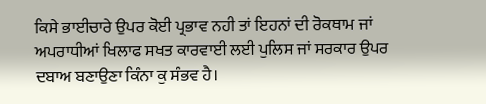ਕਿਸੇ ਭਾਈਚਾਰੇ ਉਪਰ ਕੋਈ ਪ੍ਰਭਾਵ ਨਹੀ ਤਾਂ ਇਹਨਾਂ ਦੀ ਰੋਕਥਾਮ ਜਾਂ ਅਪਰਾਧੀਆਂ ਖਿਲਾਫ ਸਖਤ ਕਾਰਵਾਈ ਲਈ ਪੁਲਿਸ ਜਾਂ ਸਰਕਾਰ ਉਪਰ ਦਬਾਅ ਬਣਾਉਣਾ ਕਿੰਨਾ ਕੁ ਸੰਭਵ ਹੈ।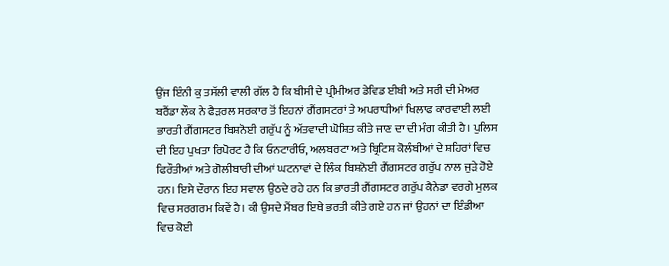ਉਂਜ ਇੰਨੀ ਕੁ ਤਸੱਲੀ ਵਾਲੀ ਗੱਲ ਹੈ ਕਿ ਬੀਸੀ ਦੇ ਪ੍ਰੀਮੀਅਰ ਡੇਵਿਡ ਈਬੀ ਅਤੇ ਸਰੀ ਦੀ ਮੇਅਰ ਬਰੈਂਡਾ ਲੌਕ ਨੇ ਫੈਡ਼ਰਲ ਸਰਕਾਰ ਤੋਂ ਇਹਨਾਂ ਗੈਂਗਸਟਰਾਂ ਤੇ ਅਪਰਾਧੀਆਂ ਖਿਲਾਫ ਕਾਰਵਾਈ ਲਈ ਭਾਰਤੀ ਗੈਂਗਸਟਰ ਬਿਸ਼ਨੋਈ ਗਰੁੱਪ ਨੂੰ ਅੱਤਵਾਦੀ ਘੋਸ਼ਿਤ ਕੀਤੇ ਜਾਣ ਦਾ ਦੀ ਮੰਗ ਕੀਤੀ ਹੈ। ਪੁਲਿਸ ਦੀ ਇਹ ਪੁਖਤਾ ਰਿਪੋਰਟ ਹੈ ਕਿ ਓਨਟਾਰੀਓ, ਅਲਬਰਟਾ ਅਤੇ ਬ੍ਰਿਟਿਸ਼ ਕੋਲੰਬੀਆਂ ਦੇ ਸ਼ਹਿਰਾਂ ਵਿਚ ਫਿਰੌਤੀਆਂ ਅਤੇ ਗੋਲੀਬਾਰੀ ਦੀਆਂ ਘਟਨਾਵਾਂ ਦੇ ਲਿੰਕ ਬਿਸ਼ਨੋਈ ਗੈਂਗਸਟਰ ਗਰੁੱਪ ਨਾਲ ਜੁੜੇ ਹੋਏ ਹਨ। ਇਸੇ ਦੌਰਾਨ ਇਹ ਸਵਾਲ ਉਠਦੇ ਰਹੇ ਹਨ ਕਿ ਭਾਰਤੀ ਗੈਂਗਸਟਰ ਗਰੁੱਪ ਕੈਨੇਡਾ ਵਰਗੇ ਮੁਲਕ ਵਿਚ ਸਰਗਰਮ ਕਿਵੇਂ ਹੈ। ਕੀ ਉਸਦੇ ਮੈਂਬਰ ਇਥੇ ਭਰਤੀ ਕੀਤੇ ਗਏ ਹਨ ਜਾਂ ਉਹਨਾਂ ਦਾ ਇੰਡੀਆ ਵਿਚ ਕੋਈ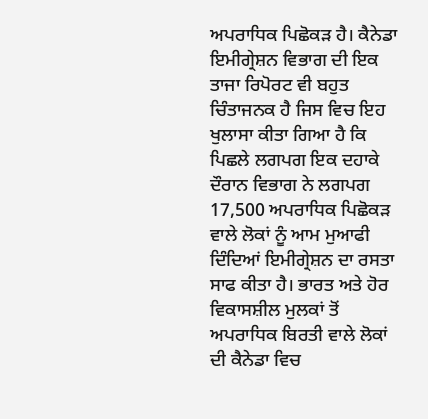ਅਪਰਾਧਿਕ ਪਿਛੋਕੜ ਹੈ। ਕੈਨੇਡਾ ਇਮੀਗ੍ਰੇਸ਼ਨ ਵਿਭਾਗ ਦੀ ਇਕ ਤਾਜਾ ਰਿਪੋਰਟ ਵੀ ਬਹੁਤ ਚਿੰਤਾਜਨਕ ਹੈ ਜਿਸ ਵਿਚ ਇਹ ਖੁਲਾਸਾ ਕੀਤਾ ਗਿਆ ਹੈ ਕਿ ਪਿਛਲੇ ਲਗਪਗ ਇਕ ਦਹਾਕੇ ਦੌਰਾਨ ਵਿਭਾਗ ਨੇ ਲਗਪਗ 17,500 ਅਪਰਾਧਿਕ ਪਿਛੋਕੜ ਵਾਲੇ ਲੋਕਾਂ ਨੂੰ ਆਮ ਮੁਆਫੀ ਦਿੰਦਿਆਂ ਇਮੀਗ੍ਰੇਸ਼ਨ ਦਾ ਰਸਤਾ ਸਾਫ ਕੀਤਾ ਹੈ। ਭਾਰਤ ਅਤੇ ਹੋਰ ਵਿਕਾਸਸ਼ੀਲ ਮੁਲਕਾਂ ਤੋਂ ਅਪਰਾਧਿਕ ਬਿਰਤੀ ਵਾਲੇ ਲੋਕਾਂ ਦੀ ਕੈਨੇਡਾ ਵਿਚ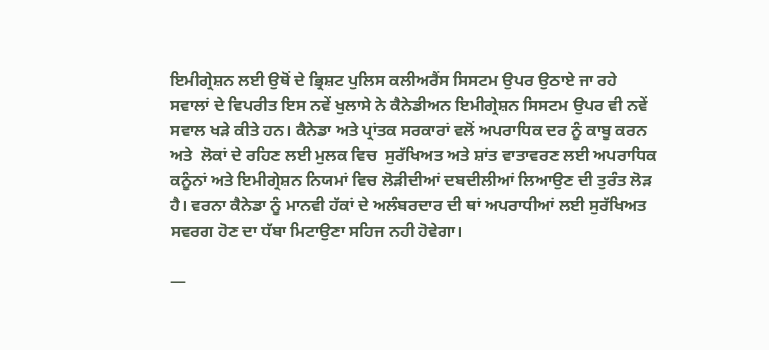ਇਮੀਗ੍ਰੇਸ਼ਨ ਲਈ ਉਥੋਂ ਦੇ ਭ੍ਰਿਸ਼ਟ ਪੁਲਿਸ ਕਲੀਅਰੈਂਸ ਸਿਸਟਮ ਉਪਰ ਉਠਾਏ ਜਾ ਰਹੇ ਸਵਾਲਾਂ ਦੇ ਵਿਪਰੀਤ ਇਸ ਨਵੇਂ ਖੁਲਾਸੇ ਨੇ ਕੈਨੇਡੀਅਨ ਇਮੀਗ੍ਰੇਸ਼ਨ ਸਿਸਟਮ ਉਪਰ ਵੀ ਨਵੇਂ ਸਵਾਲ ਖੜੇ ਕੀਤੇ ਹਨ। ਕੈਨੇਡਾ ਅਤੇ ਪ੍ਰਾਂਤਕ ਸਰਕਾਰਾਂ ਵਲੋਂ ਅਪਰਾਧਿਕ ਦਰ ਨੂੰ ਕਾਬੂ ਕਰਨ ਅਤੇ  ਲੋਕਾਂ ਦੇ ਰਹਿਣ ਲਈ ਮੁਲਕ ਵਿਚ  ਸੁਰੱਖਿਅਤ ਅਤੇ ਸ਼ਾਂਤ ਵਾਤਾਵਰਣ ਲਈ ਅਪਰਾਧਿਕ ਕਨੂੰਨਾਂ ਅਤੇ ਇਮੀਗ੍ਰੇਸ਼ਨ ਨਿਯਮਾਂ ਵਿਚ ਲੋੜੀਦੀਆਂ ਦਬਦੀਲੀਆਂ ਲਿਆਉਣ ਦੀ ਤੁਰੰਤ ਲੋੜ ਹੈ। ਵਰਨਾ ਕੈਨੇਡਾ ਨੂੰ ਮਾਨਵੀ ਹੱਕਾਂ ਦੇ ਅਲੰਬਰਦਾਰ ਦੀ ਥਾਂ ਅਪਰਾਧੀਆਂ ਲਈ ਸੁਰੱਖਿਅਤ ਸਵਰਗ ਹੋਣ ਦਾ ਧੱਬਾ ਮਿਟਾਉਣਾ ਸਹਿਜ ਨਹੀ ਹੋਵੇਗਾ।

—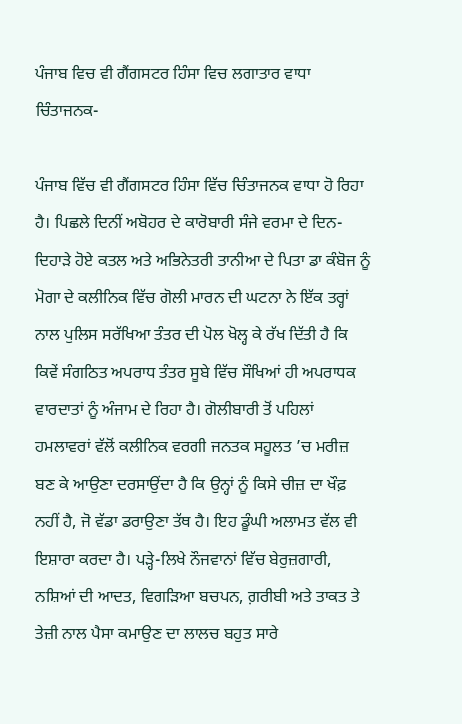ਪੰਜਾਬ ਵਿਚ ਵੀ ਗੈਂਗਸਟਰ ਹਿੰਸਾ ਵਿਚ ਲਗਾਤਾਰ ਵਾਧਾ ਚਿੰਤਾਜਨਕ-

ਪੰਜਾਬ ਵਿੱਚ ਵੀ ਗੈਂਗਸਟਰ ਹਿੰਸਾ ਵਿੱਚ ਚਿੰਤਾਜਨਕ ਵਾਧਾ ਹੋ ਰਿਹਾ ਹੈ। ਪਿਛਲੇ ਦਿਨੀਂ ਅਬੋਹਰ ਦੇ ਕਾਰੋਬਾਰੀ ਸੰਜੇ ਵਰਮਾ ਦੇ ਦਿਨ-ਦਿਹਾੜੇ ਹੋਏ ਕਤਲ ਅਤੇ ਅਭਿਨੇਤਰੀ ਤਾਨੀਆ ਦੇ ਪਿਤਾ ਡਾ ਕੰਬੋਜ ਨੂੰ ਮੋਗਾ ਦੇ ਕਲੀਨਿਕ ਵਿੱਚ ਗੋਲੀ ਮਾਰਨ ਦੀ ਘਟਨਾ ਨੇ ਇੱਕ ਤਰ੍ਹਾਂ ਨਾਲ ਪੁਲਿਸ ਸਰੱਖਿਆ ਤੰਤਰ ਦੀ ਪੋਲ ਖੋਲ੍ਹ ਕੇ ਰੱਖ ਦਿੱਤੀ ਹੈ ਕਿ ਕਿਵੇਂ ਸੰਗਠਿਤ ਅਪਰਾਧ ਤੰਤਰ ਸੂਬੇ ਵਿੱਚ ਸੌਖਿਆਂ ਹੀ ਅਪਰਾਧਕ ਵਾਰਦਾਤਾਂ ਨੂੰ ਅੰਜਾਮ ਦੇ ਰਿਹਾ ਹੈ। ਗੋਲੀਬਾਰੀ ਤੋਂ ਪਹਿਲਾਂ ਹਮਲਾਵਰਾਂ ਵੱਲੋਂ ਕਲੀਨਿਕ ਵਰਗੀ ਜਨਤਕ ਸਹੂਲਤ ’ਚ ਮਰੀਜ਼ ਬਣ ਕੇ ਆਉਣਾ ਦਰਸਾਉਂਦਾ ਹੈ ਕਿ ਉਨ੍ਹਾਂ ਨੂੰ ਕਿਸੇ ਚੀਜ਼ ਦਾ ਖੌਫ਼ ਨਹੀਂ ਹੈ, ਜੋ ਵੱਡਾ ਡਰਾਉਣਾ ਤੱਥ ਹੈ। ਇਹ ਡੂੰਘੀ ਅਲਾਮਤ ਵੱਲ ਵੀ ਇਸ਼ਾਰਾ ਕਰਦਾ ਹੈ। ਪੜ੍ਹੇ-ਲਿਖੇ ਨੌਜਵਾਨਾਂ ਵਿੱਚ ਬੇਰੁਜ਼ਗਾਰੀ, ਨਸ਼ਿਆਂ ਦੀ ਆਦਤ, ਵਿਗੜਿਆ ਬਚਪਨ, ਗ਼ਰੀਬੀ ਅਤੇ ਤਾਕਤ ਤੇ ਤੇਜ਼ੀ ਨਾਲ ਪੈਸਾ ਕਮਾਉਣ ਦਾ ਲਾਲਚ ਬਹੁਤ ਸਾਰੇ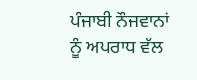ਪੰਜਾਬੀ ਨੌਜਵਾਨਾਂ ਨੂੰ ਅਪਰਾਧ ਵੱਲ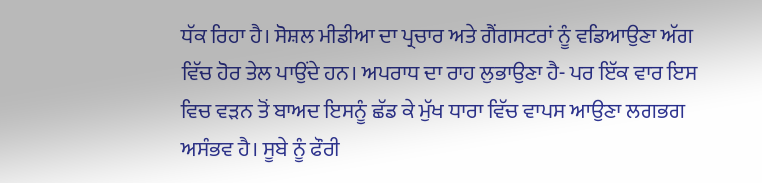ਧੱਕ ਰਿਹਾ ਹੈ। ਸੋਸ਼ਲ ਮੀਡੀਆ ਦਾ ਪ੍ਰਚਾਰ ਅਤੇ ਗੈਂਗਸਟਰਾਂ ਨੂੰ ਵਡਿਆਉਣਾ ਅੱਗ ਵਿੱਚ ਹੋਰ ਤੇਲ ਪਾਉਂਦੇ ਹਨ। ਅਪਰਾਧ ਦਾ ਰਾਹ ਲੁਭਾਉਣਾ ਹੈ- ਪਰ ਇੱਕ ਵਾਰ ਇਸ ਵਿਚ ਵੜਨ ਤੋਂ ਬਾਅਦ ਇਸਨੂੰ ਛੱਡ ਕੇ ਮੁੱਖ ਧਾਰਾ ਵਿੱਚ ਵਾਪਸ ਆਉਣਾ ਲਗਭਗ ਅਸੰਭਵ ਹੈ। ਸੂਬੇ ਨੂੰ ਫੌਰੀ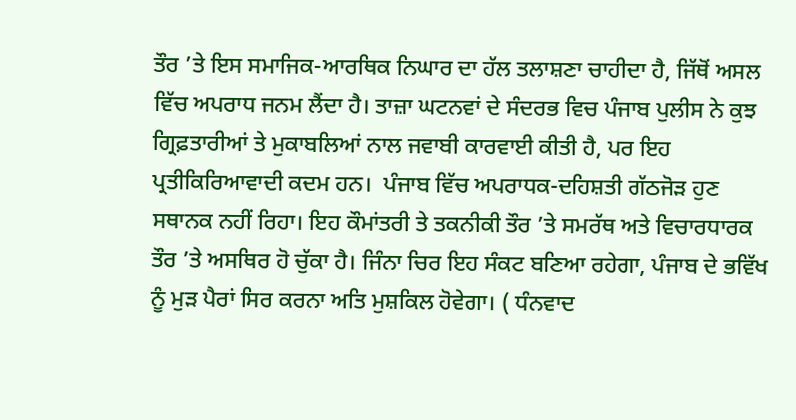ਤੌਰ ’ਤੇ ਇਸ ਸਮਾਜਿਕ-ਆਰਥਿਕ ਨਿਘਾਰ ਦਾ ਹੱਲ ਤਲਾਸ਼ਣਾ ਚਾਹੀਦਾ ਹੈ, ਜਿੱਥੋਂ ਅਸਲ ਵਿੱਚ ਅਪਰਾਧ ਜਨਮ ਲੈਂਦਾ ਹੈ। ਤਾਜ਼ਾ ਘਟਨਵਾਂ ਦੇ ਸੰਦਰਭ ਵਿਚ ਪੰਜਾਬ ਪੁਲੀਸ ਨੇ ਕੁਝ ਗ੍ਰਿਫ਼ਤਾਰੀਆਂ ਤੇ ਮੁਕਾਬਲਿਆਂ ਨਾਲ ਜਵਾਬੀ ਕਾਰਵਾਈ ਕੀਤੀ ਹੈ, ਪਰ ਇਹ ਪ੍ਰਤੀਕਿਰਿਆਵਾਦੀ ਕਦਮ ਹਨ।  ਪੰਜਾਬ ਵਿੱਚ ਅਪਰਾਧਕ-ਦਹਿਸ਼ਤੀ ਗੱਠਜੋੜ ਹੁਣ ਸਥਾਨਕ ਨਹੀਂ ਰਿਹਾ। ਇਹ ਕੌਮਾਂਤਰੀ ਤੇ ਤਕਨੀਕੀ ਤੌਰ ’ਤੇ ਸਮਰੱਥ ਅਤੇ ਵਿਚਾਰਧਾਰਕ ਤੌਰ ’ਤੇ ਅਸਥਿਰ ਹੋ ਚੁੱਕਾ ਹੈ। ਜਿੰਨਾ ਚਿਰ ਇਹ ਸੰਕਟ ਬਣਿਆ ਰਹੇਗਾ, ਪੰਜਾਬ ਦੇ ਭਵਿੱਖ ਨੂੰ ਮੁੜ ਪੈਰਾਂ ਸਿਰ ਕਰਨਾ ਅਤਿ ਮੁਸ਼ਕਿਲ ਹੋਵੇਗਾ। ( ਧੰਨਵਾਦ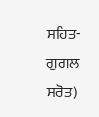ਸਹਿਤ-ਗੁਗਲ ਸਰੋਤ)